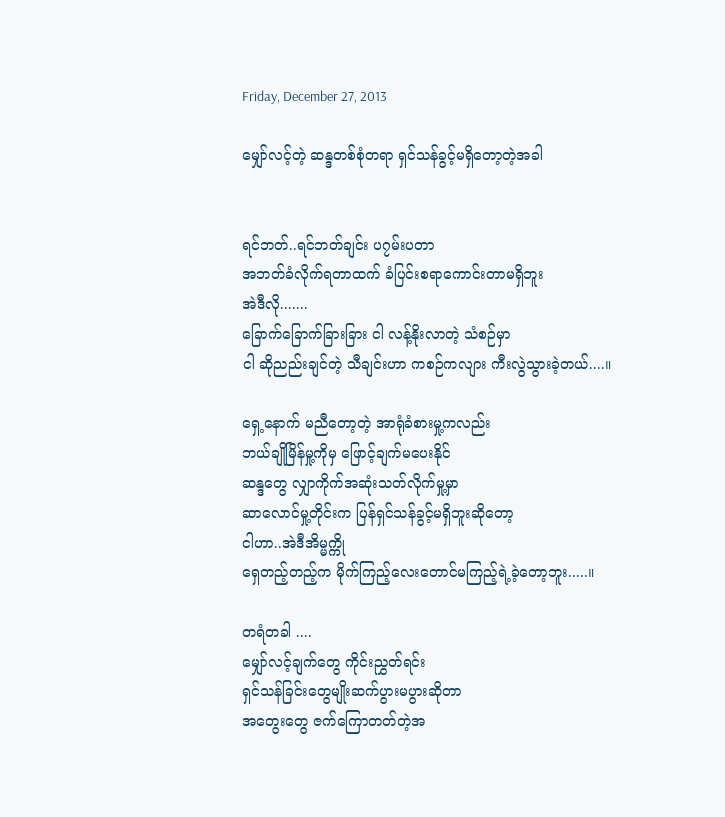Friday, December 27, 2013

မျှော်လင့်တဲ့ ဆန္ဒတစ်စုံတရာ ရှင်သန်ခွင့်မရှိတော့တဲ့အခါ


ရင်ဘတ်..ရင်ဘတ်ချင်း ပ၇မ်းပတာ
အဘတ်ခံလိုက်ရတာထက် ခံပြင်းစရာကောင်းတာမရှိဘူး
အဲဒီလို.......
ခြောက်ခြောက်ခြားခြား ငါ လန့်နိုးလာတဲ့ သံစဉ်မှာ
ငါ ဆိုညည်းချင်တဲ့ သီချင်းဟာ ကစဉ်ကလျား ကီးလွဲသွားခဲ့တယ်....။

ရှေ့နောက် မညီတော့တဲ့ အာရုံခံစားမှု့ကလည်း
ဘယ်ချိုမြိန်မှု့ကိုမှ ဖြောင့်ချက်မပေးနိုင်
ဆန္ဒတွေ လျှာကိုက်အဆုံးသတ်လိုက်မှု့မှာ
ဆာလောင်မှု့တိုင်းက ပြန်ရှင်သန်ခွင့်မရှိဘူးဆိုတော့
ငါဟာ..အဲဒီအိမ္မက္ကို
ရှေတည့်တည့်က မိုက်ကြည့်လေးတောင်မကြည့်ရဲ့ခဲ့တော့ဘူး.....။

တရံတခါ ....
မျှော်လင့်ချက်တွေ ကိုင်းညွှတ်ရင်း
ရှင်သန်ခြင်းတွေမျိုးဆက်ပွားမပွားဆိုတာ
အတွေးတွေ ဇက်ကြောတတ်တဲ့အ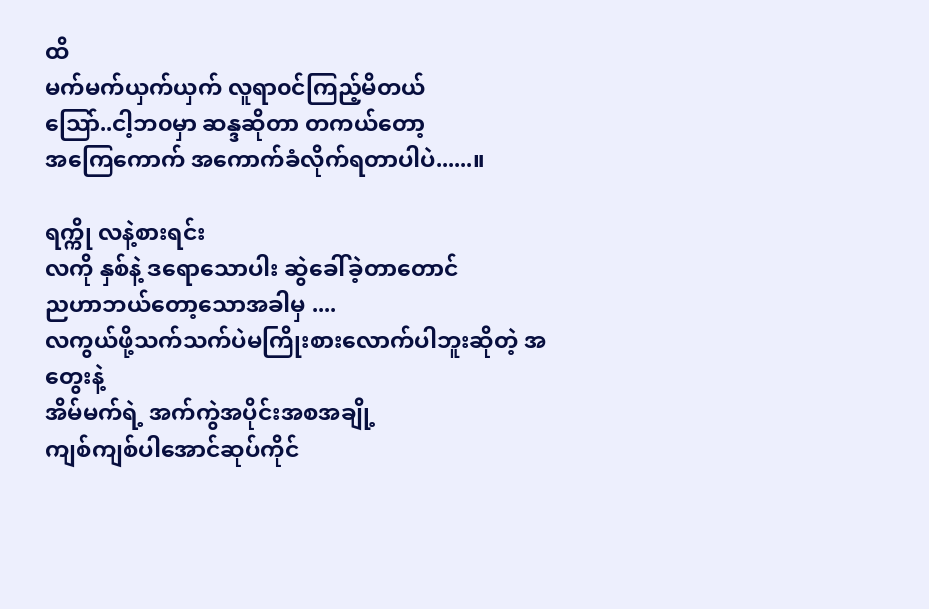ထိ
မက်မက်ယှက်ယှက် လူရာ၀င်ကြည့်မိတယ်
သြော်..ငါ့ဘ၀မှာ ဆန္ဒဆိုတာ တကယ်တော့
အကြေကောက် အကောက်ခံလိုက်ရတာပါပဲ......။

ရက္ကို လနဲ့စားရင်း
လကို နှစ်နဲ့ ဒရောသောပါး ဆွဲခေါ်ခဲ့တာတောင်
ညဟာဘယ်တော့သောအခါမှ ....
လကွယ်ဖို့သက်သက်ပဲမကြိုးစားလောက်ပါဘူးဆိုတဲ့ အတွေးနဲ့
အိမ်မက်ရဲ့ အက်ကွဲအပိုင်းအစအချို့
ကျစ်ကျစ်ပါအောင်ဆုပ်ကိုင်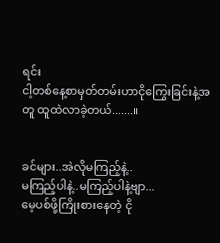ရင်း
ငါ့တစ်နေ့စာမှတ်တမ်းဟာငိုကြွေးခြင်းနဲ့အတူ ထူထဲလာခဲ့တယ်.......။


ခင်များ..အဲလိုမကြည့်နဲ့..
မကြည့်ပါနဲ့..မကြည့်ပါနဲ့ဗျာ...
မေ့ပစ်ဖို့ကြိုးစားနေတဲ့ ငို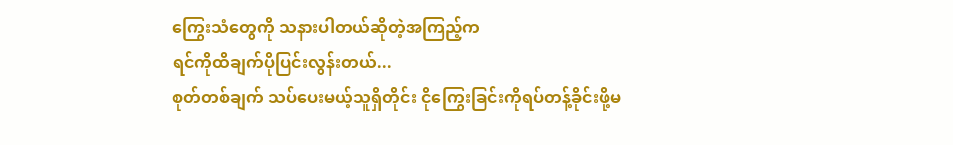ကြွေးသံတွေကို သနားပါတယ်ဆိုတဲ့အကြည့်က
ရင်ကိုထိချက်ပိုပြင်းလွန်းတယ်...
စုတ်တစ်ချက် သပ်ပေးမယ့်သူရှိတိုင်း ငိုကြွေးခြင်းကိုရပ်တန့်ခိုင်းဖို့မ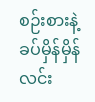စဉ်းစားနဲ့
ခပ်မှိန်မှိန်လင်း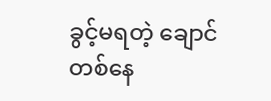ခွင့်မရတဲ့ ချောင်တစ်နေ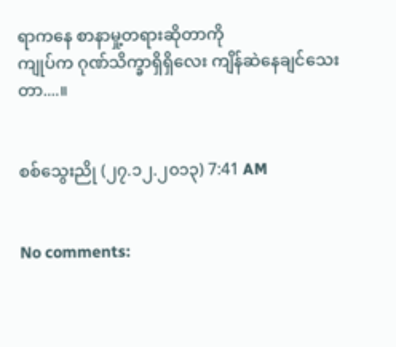ရာကနေ စာနာမှု့တရားဆိုတာကို
ကျုပ်က ဂုဏ်သိက္ခာရှိရှိလေး ကျိန်ဆဲနေချင်သေးတာ....။


စစ်သွေးညို (၂၇.၁၂.၂၀၁၃) 7:41 AM


No comments: